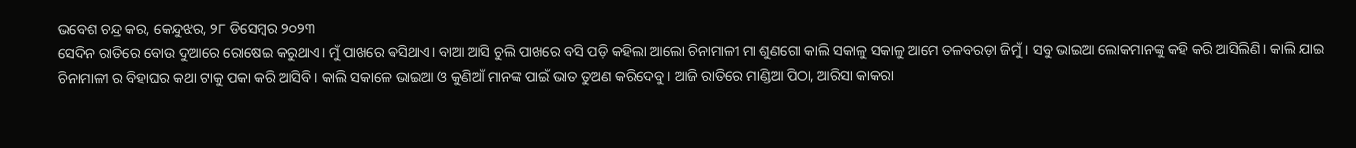ଭବେଶ ଚନ୍ଦ୍ର କର, କେନ୍ଦୁଝର, ୨୮ ଡିସେମ୍ବର ୨୦୨୩
ସେଦିନ ରାତିରେ ବୋଉ ଦୁଆରେ ରୋଷେଇ କରୁଥାଏ। ମୁଁ ପାଖରେ ଵସିଥାଏ। ବାଆ ଆସି ଚୁଲି ପାଖରେ ବସି ପଡ଼ି କହିଲା ଆଲୋ ଚିନାମାଳୀ ମା ଶୁଣଗୋ କାଲି ସକାଳୁ ସକାଳୁ ଆମେ ତଳବରଡ଼ା ଜିମୁଁ। ସବୁ ଭାଇଆ ଲୋକମାନଙ୍କୁ କହି କରି ଆସିଲିଣି। କାଲି ଯାଇ ଚିନାମାଳୀ ର ବିହାଘର କଥା ଟାକୁ ପକା କରି ଆସିବି। କାଲି ସକାଳେ ଭାଇଆ ଓ କୁଣିଆଁ ମାନଙ୍କ ପାଇଁ ଭାତ ତୁଅଣ କରିଦେବୁ। ଆଜି ରାତିରେ ମାଣ୍ଡିଆ ପିଠା, ଆରିସା କାକରା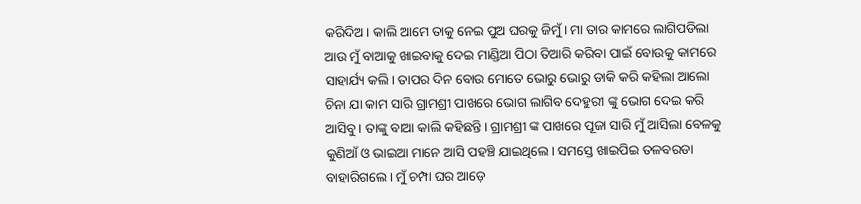କରିଦିଅ। କାଲି ଆମେ ତାକୁ ନେଇ ପୁଅ ଘରକୁ ଜିମୁଁ। ମା ତାର କାମରେ ଲାଗିପଡିଲା ଆଉ ମୁଁ ବାଆକୁ ଖାଇବାକୁ ଦେଇ ମାଣ୍ଡିଆ ପିଠା ତିଆରି କରିବା ପାଇଁ ବୋଉକୁ କାମରେ ସାହାର୍ଯ୍ୟ କଲି। ତାପର ଦିନ ବୋଉ ମୋତେ ଭୋରୁ ଭୋରୁ ଡାକି କରି କହିଲା ଆଲୋ ଚିନା ଯା କାମ ସାରି ଗ୍ରାମଶ୍ରୀ ପାଖରେ ଭୋଗ ଲାଗିବ ଦେହୁରୀ ଙ୍କୁ ଭୋଗ ଦେଇ କରି ଆସିବୁ। ତାଙ୍କୁ ବାଆ କାଲି କହିଛନ୍ତି। ଗ୍ରାମଶ୍ରୀ ଙ୍କ ପାଖରେ ପୂଜା ସାରି ମୁଁ ଆସିଲା ବେଳକୁ କୁଣିଆଁ ଓ ଭାଇଆ ମାନେ ଆସି ପହଞ୍ଚି ଯାଇଥିଲେ। ସମସ୍ତେ ଖାଇପିଇ ତଳବରଡା ବାହାରିଗଲେ। ମୁଁ ଚମ୍ପା ଘର ଆଡ଼େ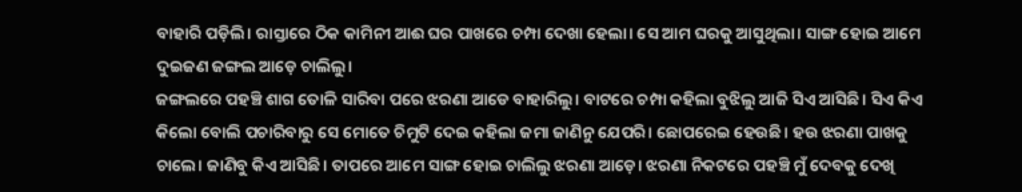ବାହାରି ପଡ଼ିଲି। ରାସ୍ତାରେ ଠିକ କାମିନୀ ଆଈ ଘର ପାଖରେ ଚମ୍ପା ଦେଖା ହେଲା। ସେ ଆମ ଘରକୁ ଆସୁଥିଲା। ସାଙ୍ଗ ହୋଇ ଆମେ ଦୁଇଜଣ ଜଙ୍ଗଲ ଆଡ଼େ ଚାଲିଲୁ।
ଜଙ୍ଗଲରେ ପହଞ୍ଚି ଶାଗ ତୋଳି ସାରିବା ପରେ ଝରଣା ଆଡେ ବାହାରିଲୁ। ବାଟରେ ଚମ୍ପା କହିଲା ବୁଝିଲୁ ଆଜି ସିଏ ଆସିଛି। ସିଏ କିଏ କିଲୋ ବୋଲି ପଚାରିବାରୁ ସେ ମୋତେ ଚିମୁଟି ଦେଇ କହିଲା ଜମା ଜାଣିନୁ ଯେପରି। ଛୋପରେଇ ହେଉଛି। ହଉ ଝରଣା ପାଖକୁ ଚାଲେ। ଜାଣିବୁ କିଏ ଆସିଛି। ତାପରେ ଆମେ ସାଙ୍ଗ ହୋଇ ଚାଲିଲୁ ଝରଣା ଆଡ଼େ। ଝରଣା ନିକଟରେ ପହଞ୍ଚି ମୁଁ ଦେବକୁ ଦେଖି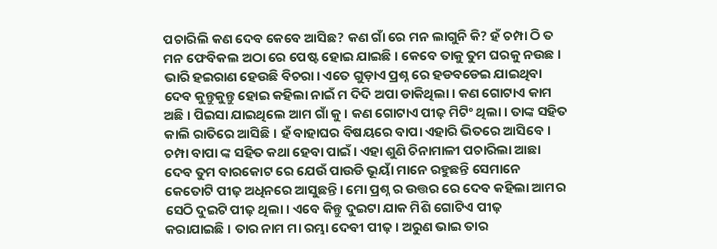ପଚାରିଲି କଣ ଦେବ କେବେ ଆସିଛ? କଣ ଗାଁ ରେ ମନ ଲାଗୁନି କି? ହଁ ଚମ୍ପା ଠି ତ ମନ ଫେବିକଲ ଅଠା ରେ ପେଷ୍ଟ ହୋଇ ଯାଇଛି। କେବେ ତାକୁ ତୁମ ଘରକୁ ନଉଛ। ଭାରି ହଇରାଣ ହେଉଛି ବିଚରା। ଏତେ ଗୁଡ଼ାଏ ପ୍ରଶ୍ନ ରେ ହଡବଡେଇ ଯାଇଥିବା ଦେବ କୁନ୍ତୁକୁନ୍ତୁ ହୋଇ କହିଲା ନାଇଁ ମ ଦିଦି ଅପା ଡାକିଥିଲା। କଣ ଗୋଟାଏ କାମ ଅଛି। ପିଇସା ଯାଇଥିଲେ ଆମ ଗାଁ କୁ। କଣ ଗୋଟାଏ ପୀଢ଼ ମିଟିଂ ଥିଲା। ତାଙ୍କ ସହିତ କାଲି ରାତିରେ ଆସିଛି। ହଁ ବାହାଘର ବିଷୟରେ ବାପା ଏହାରି ଭିତରେ ଆସିବେ। ଚମ୍ପା ବାପା ଙ୍କ ସହିତ କଥା ହେବା ପାଇଁ। ଏହା ଶୁଣି ଚିନାମାଳୀ ପଚାରିଲା ଆଛା ଦେବ ତୁମ ବାରକୋଟ ରେ ଯେଉଁ ପାଉଡି ଭୂୟାଁ ମାନେ ରହୁଛନ୍ତି ସେମାନେ କେତୋଟି ପୀଢ଼ ଅଧିନରେ ଆସୁଛନ୍ତି। ମୋ ପ୍ରଶ୍ନ ର ଉତ୍ତର ରେ ଦେବ କହିଲା ଆମର ସେଠି ଦୁଇଟି ପୀଢ଼ ଥିଲା। ଏବେ କିନ୍ତୁ ଦୁଇଟା ଯାକ ମିଶି ଗୋଟିଏ ପୀଢ଼ କରାଯାଇଛି। ତାର ନାମ ମା ରମ୍ଭା ଦେବୀ ପୀଢ଼। ଅରୁଣ ଭାଇ ତାର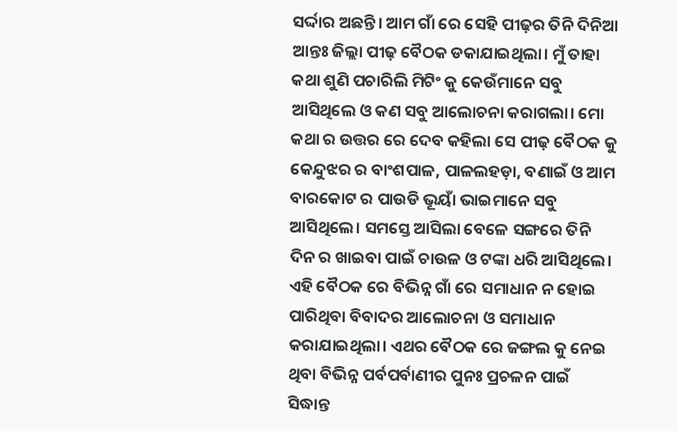ସର୍ଦ୍ଦାର ଅଛନ୍ତି। ଆମ ଗାଁ ରେ ସେହି ପୀଢ଼ର ତିନି ଦିନିଆ ଆନ୍ତଃ ଜିଲ୍ଲା ପୀଢ଼ ବୈଠକ ଡକାଯାଇଥିଲା। ମୁଁ ତାହା କଥା ଶୁଣି ପଚାରିଲି ମିଟିଂ କୁ କେଉଁମାନେ ସବୁ ଆସିଥିଲେ ଓ କଣ ସବୁ ଆଲୋଚନା କରାଗଲା। ମୋ କଥା ର ଉତ୍ତର ରେ ଦେବ କହିଲା ସେ ପୀଢ଼ ବୈଠକ କୁ କେନ୍ଦୁଝର ର ବାଂଶପାଳ, ପାଳଲହଡ଼ା, ବଣାଇଁ ଓ ଆମ ବାରକୋଟ ର ପାଉଡି ଭୂୟାଁ ଭାଇମାନେ ସବୁ ଆସିଥିଲେ। ସମସ୍ତେ ଆସିଲା ବେଳେ ସଙ୍ଗରେ ତିନି ଦିନ ର ଖାଇବା ପାଇଁ ଚାଉଳ ଓ ଟଙ୍କା ଧରି ଆସିଥିଲେ। ଏହି ବୈଠକ ରେ ବିଭିନ୍ନ ଗାଁ ରେ ସମାଧାନ ନ ହୋଇ ପାରିଥିବା ବିବାଦର ଆଲୋଚନା ଓ ସମାଧାନ କରାଯାଇଥିଲା। ଏଥର ବୈଠକ ରେ ଜଙ୍ଗଲ କୁ ନେଇ ଥିବା ବିଭିନ୍ନ ପର୍ବପର୍ବାଣୀର ପୁନଃ ପ୍ରଚଳନ ପାଇଁ ସିଦ୍ଧାନ୍ତ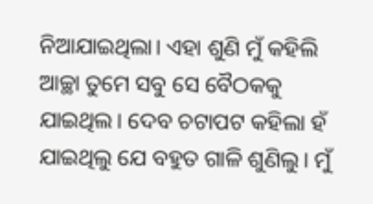ନିଆଯାଇଥିଲା। ଏହା ଶୁଣି ମୁଁ କହିଲି ଆଚ୍ଛା ତୁମେ ସବୁ ସେ ବୈଠକକୁ ଯାଇଥିଲ। ଦେବ ଚଟାପଟ କହିଲା ହଁ ଯାଇଥିଲୁ ଯେ ବହୁତ ଗାଳି ଶୁଣିଲୁ। ମୁଁ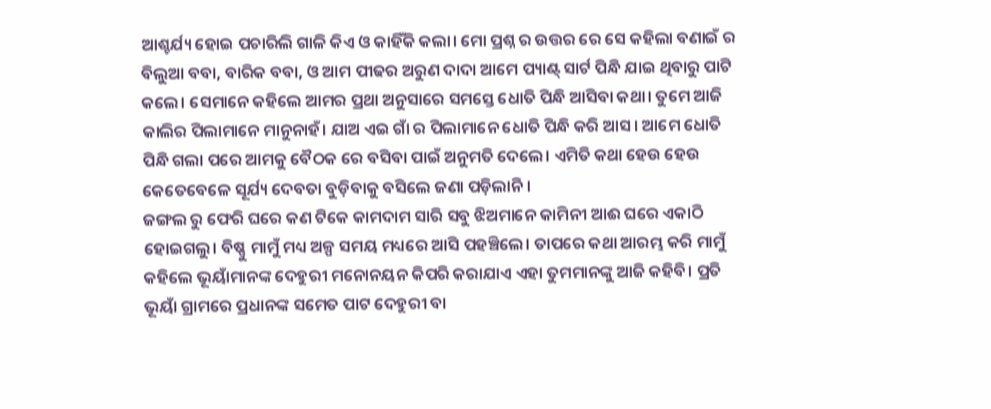ଆଶ୍ଚର୍ଯ୍ୟ ହୋଇ ପଚାରିଲି ଗାଳି କିଏ ଓ କାହିଁକି କଲା। ମୋ ପ୍ରଶ୍ନ ର ଉତ୍ତର ରେ ସେ କହିଲା ବଣାଇଁ ର ବିଲୁଆ ବବା, ବାରିକ ବବା, ଓ ଆମ ପୀଢର ଅରୁଣ ଦାଦା ଆମେ ପ୍ୟାଣ୍ଟ୍ ସାର୍ଟ ପିନ୍ଧି ଯାଇ ଥିବାରୁ ପାଟି କଲେ। ସେମାନେ କହିଲେ ଆମର ପ୍ରଥା ଅନୁସାରେ ସମସ୍ତେ ଧୋତି ପିନ୍ଧି ଆସିବା କଥା। ତୁମେ ଆଜି କାଲିର ପିଲାମାନେ ମାନୁନାହଁ। ଯାଅ ଏଇ ଗାଁ ର ପିଲାମାନେ ଧୋତି ପିନ୍ଧି କରି ଆସ। ଆମେ ଧୋତି ପିନ୍ଧି ଗଲା ପରେ ଆମକୁ ବୈଠକ ରେ ବସିବା ପାଇଁ ଅନୁମତି ଦେଲେ। ଏମିତି କଥା ହେଉ ହେଉ କେତେବେଳେ ସୂର୍ଯ୍ୟ ଦେବତା ବୁଡ଼ିବାକୁ ବସିଲେ ଜଣା ପଡ଼ିଲାନି।
ଜଙ୍ଗଲ ରୁ ଫେରି ଘରେ କଣ ଟିକେ କାମଦାମ ସାରି ସବୁ ଝିଅମାନେ କାମିନୀ ଆଈ ଘରେ ଏକାଠି ହୋଇଗଲୁ। ବିଷ୍ଣୁ ମାମୁଁ ମଧ୍ୟ ଅଳ୍ପ ସମୟ ମଧ୍ୟରେ ଆସି ପହଞ୍ଚିଲେ। ତାପରେ କଥା ଆରମ୍ଭ କରି ମାମୁଁ କହିଲେ ଭୂୟାଁମାନଙ୍କ ଦେହୁରୀ ମନୋନୟନ କିପରି କରାଯାଏ ଏହା ତୁମମାନଙ୍କୁ ଆଜି କହିବି। ପ୍ରତି ଭୂୟାଁ ଗ୍ରାମରେ ପ୍ରଧାନଙ୍କ ସମେତ ପାଟ ଦେହୁରୀ ବା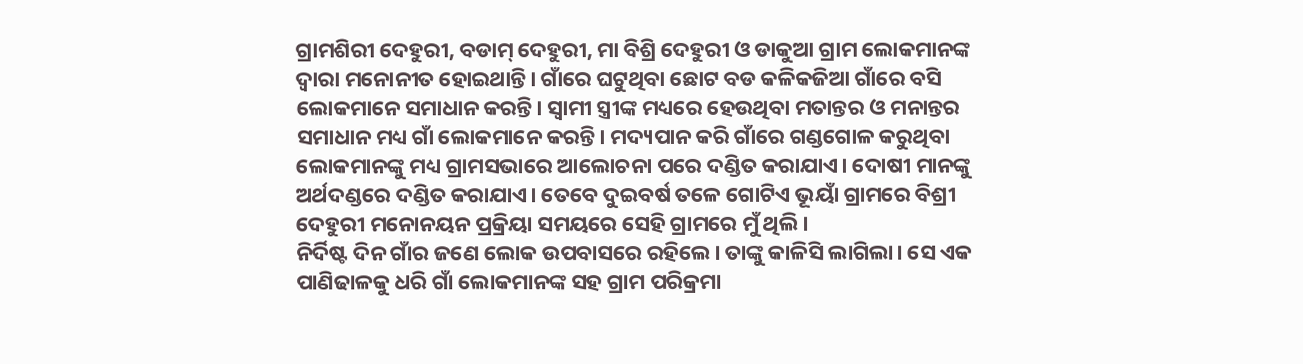ଗ୍ରାମଶିରୀ ଦେହୁରୀ, ବଡାମ୍ ଦେହୁରୀ, ମା ବିଶ୍ରି ଦେହୁରୀ ଓ ଡାକୁଆ ଗ୍ରାମ ଲୋକମାନଙ୍କ ଦ୍ବାରା ମନୋନୀତ ହୋଇଥାନ୍ତି। ଗାଁରେ ଘଟୁଥିବା ଛୋଟ ବଡ କଳିକଜିଆ ଗାଁରେ ବସି ଲୋକମାନେ ସମାଧାନ କରନ୍ତି। ସ୍ବାମୀ ସ୍ତ୍ରୀଙ୍କ ମଧ୍ୟରେ ହେଉଥିବା ମତାନ୍ତର ଓ ମନାନ୍ତର ସମାଧାନ ମଧ୍ୟ ଗାଁ ଲୋକମାନେ କରନ୍ତି। ମଦ୍ୟପାନ କରି ଗାଁରେ ଗଣ୍ଡଗୋଳ କରୁଥିବା ଲୋକମାନଙ୍କୁ ମଧ୍ୟ ଗ୍ରାମସଭାରେ ଆଲୋଚନା ପରେ ଦଣ୍ଡିତ କରାଯାଏ। ଦୋଷୀ ମାନଙ୍କୁ ଅର୍ଥଦଣ୍ଡରେ ଦଣ୍ଡିତ କରାଯାଏ। ତେବେ ଦୁଇବର୍ଷ ତଳେ ଗୋଟିଏ ଭୂୟାଁ ଗ୍ରାମରେ ବିଶ୍ରୀ ଦେହୁରୀ ମନୋନୟନ ପ୍ରକ୍ରିୟା ସମୟରେ ସେହି ଗ୍ରାମରେ ମୁଁ ଥିଲି।
ନିର୍ଦିଷ୍ଟ ଦିନ ଗାଁର ଜଣେ ଲୋକ ଉପବାସରେ ରହିଲେ। ତାଙ୍କୁ କାଳିସି ଲାଗିଲା। ସେ ଏକ ପାଣିଢାଳକୁ ଧରି ଗାଁ ଲୋକମାନଙ୍କ ସହ ଗ୍ରାମ ପରିକ୍ରମା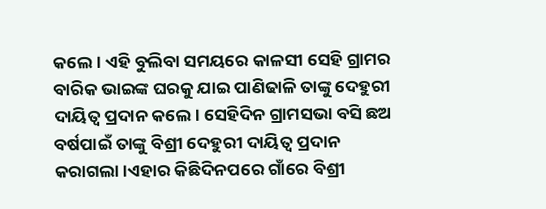କଲେ। ଏହି ବୁଲିବା ସମୟରେ କାଳସୀ ସେହି ଗ୍ରାମର ବାରିକ ଭାଇଙ୍କ ଘରକୁ ଯାଇ ପାଣିଢାଳି ତାଙ୍କୁ ଦେହୁରୀ ଦାୟିତ୍ବ ପ୍ରଦାନ କଲେ। ସେହିଦିନ ଗ୍ରାମସଭା ବସି ଛଅ ବର୍ଷପାଇଁ ତାଙ୍କୁ ବିଶ୍ରୀ ଦେହୁରୀ ଦାୟିତ୍ବ ପ୍ରଦାନ କରାଗଲା।ଏହାର କିଛିଦିନପରେ ଗାଁରେ ବିଶ୍ରୀ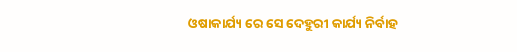ଓଷାକାର୍ଯ୍ୟ ରେ ସେ ଦେହୁରୀ କାର୍ଯ୍ୟ ନିର୍ବାହ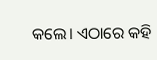କଲେ। ଏଠାରେ କହି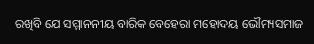ରଖିବି ଯେ ସମ୍ମାନନୀୟ ବାରିକ ବେହେରା ମହୋଦୟ ଭୌମ୍ୟସମାଜ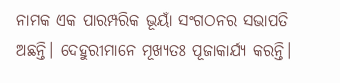ନାମକ ଏକ ପାରମ୍ପରିକ ଭୂୟାଁ ସଂଗଠନର ସଭାପତି ଅଛନ୍ତି। ଦେହୁରୀମାନେ ମୂଖ୍ୟତଃ ପୂଜାକାର୍ଯ୍ୟ କରନ୍ତି।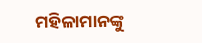ମହିଳାମାନଙ୍କୁ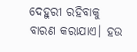ଦେହୁରୀ ରହିବାକୁ ବାରଣ କରାଯାଏ। ହଉ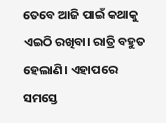ତେବେ ଆଜି ପାଇଁ କଥାକୁ ଏଇଠି ରଖିବା। ରାତ୍ରି ବହୁତ ହେଲାଣି। ଏହାପରେ ସମସ୍ତେ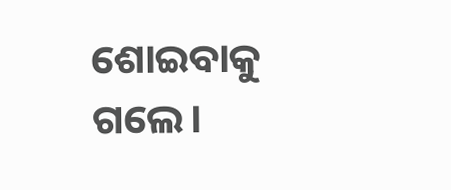ଶୋଇବାକୁ ଗଲେ।